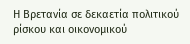Η Βρετανία σε δεκαετία πολιτικού ρίσκου και οικονομικού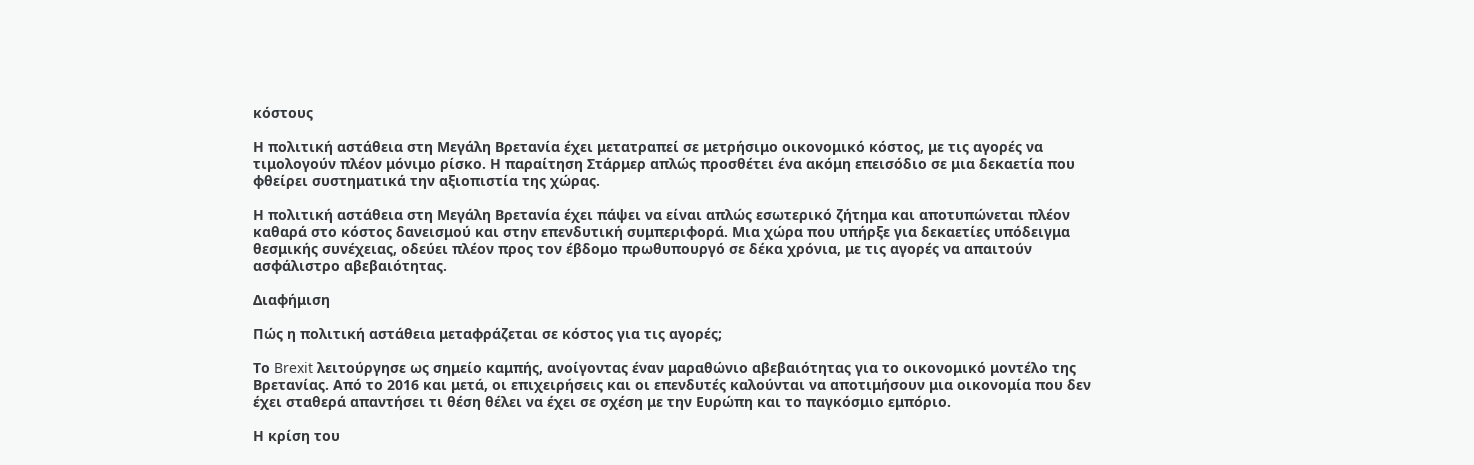κόστους

Η πολιτική αστάθεια στη Μεγάλη Βρετανία έχει μετατραπεί σε μετρήσιμο οικονομικό κόστος, με τις αγορές να τιμολογούν πλέον μόνιμο ρίσκο. Η παραίτηση Στάρμερ απλώς προσθέτει ένα ακόμη επεισόδιο σε μια δεκαετία που φθείρει συστηματικά την αξιοπιστία της χώρας.

Η πολιτική αστάθεια στη Μεγάλη Βρετανία έχει πάψει να είναι απλώς εσωτερικό ζήτημα και αποτυπώνεται πλέον καθαρά στο κόστος δανεισμού και στην επενδυτική συμπεριφορά. Μια χώρα που υπήρξε για δεκαετίες υπόδειγμα θεσμικής συνέχειας, οδεύει πλέον προς τον έβδομο πρωθυπουργό σε δέκα χρόνια, με τις αγορές να απαιτούν ασφάλιστρο αβεβαιότητας.

Διαφήμιση

Πώς η πολιτική αστάθεια μεταφράζεται σε κόστος για τις αγορές;

Το Brexit λειτούργησε ως σημείο καμπής, ανοίγοντας έναν μαραθώνιο αβεβαιότητας για το οικονομικό μοντέλο της Βρετανίας. Από το 2016 και μετά, οι επιχειρήσεις και οι επενδυτές καλούνται να αποτιμήσουν μια οικονομία που δεν έχει σταθερά απαντήσει τι θέση θέλει να έχει σε σχέση με την Ευρώπη και το παγκόσμιο εμπόριο.

Η κρίση του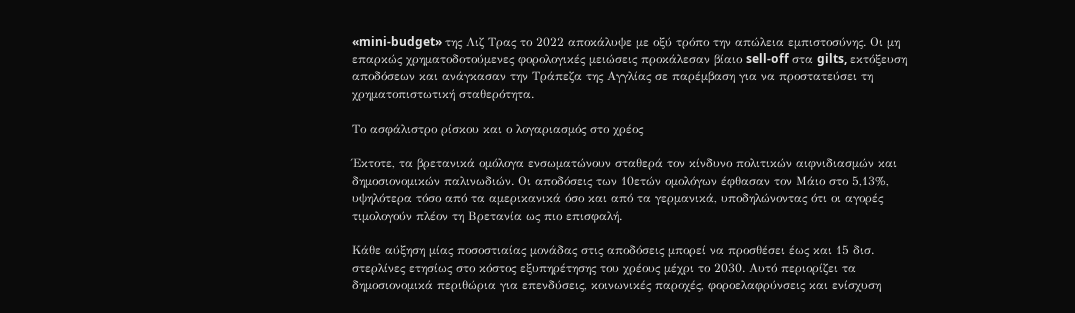«mini-budget» της Λιζ Τρας το 2022 αποκάλυψε με οξύ τρόπο την απώλεια εμπιστοσύνης. Οι μη επαρκώς χρηματοδοτούμενες φορολογικές μειώσεις προκάλεσαν βίαιο sell-off στα gilts, εκτόξευση αποδόσεων και ανάγκασαν την Τράπεζα της Αγγλίας σε παρέμβαση για να προστατεύσει τη χρηματοπιστωτική σταθερότητα.

Το ασφάλιστρο ρίσκου και ο λογαριασμός στο χρέος

Έκτοτε, τα βρετανικά ομόλογα ενσωματώνουν σταθερά τον κίνδυνο πολιτικών αιφνιδιασμών και δημοσιονομικών παλινωδιών. Οι αποδόσεις των 10ετών ομολόγων έφθασαν τον Μάιο στο 5,13%, υψηλότερα τόσο από τα αμερικανικά όσο και από τα γερμανικά, υποδηλώνοντας ότι οι αγορές τιμολογούν πλέον τη Βρετανία ως πιο επισφαλή.

Κάθε αύξηση μίας ποσοστιαίας μονάδας στις αποδόσεις μπορεί να προσθέσει έως και 15 δισ. στερλίνες ετησίως στο κόστος εξυπηρέτησης του χρέους μέχρι το 2030. Αυτό περιορίζει τα δημοσιονομικά περιθώρια για επενδύσεις, κοινωνικές παροχές, φοροελαφρύνσεις και ενίσχυση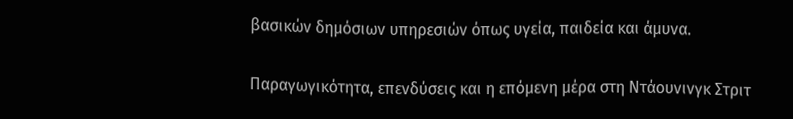βασικών δημόσιων υπηρεσιών όπως υγεία, παιδεία και άμυνα.

Παραγωγικότητα, επενδύσεις και η επόμενη μέρα στη Ντάουνινγκ Στριτ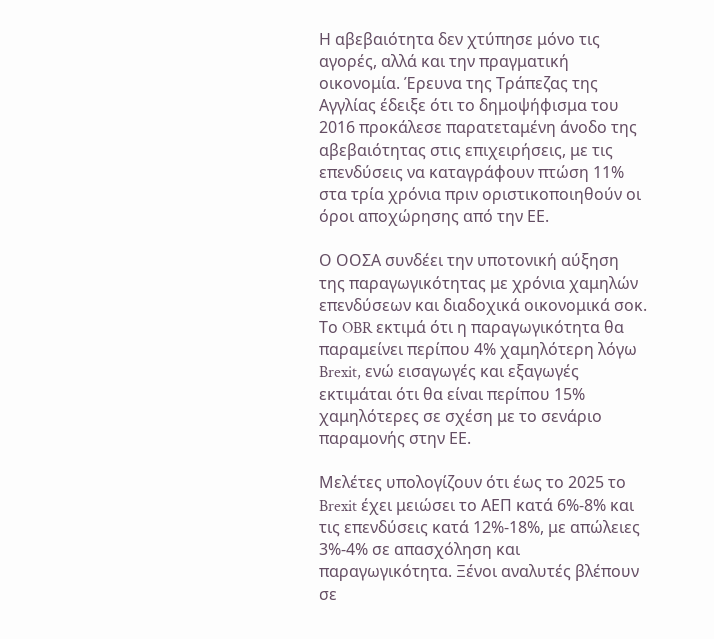Η αβεβαιότητα δεν χτύπησε μόνο τις αγορές, αλλά και την πραγματική οικονομία. Έρευνα της Τράπεζας της Αγγλίας έδειξε ότι το δημοψήφισμα του 2016 προκάλεσε παρατεταμένη άνοδο της αβεβαιότητας στις επιχειρήσεις, με τις επενδύσεις να καταγράφουν πτώση 11% στα τρία χρόνια πριν οριστικοποιηθούν οι όροι αποχώρησης από την ΕΕ.

Ο ΟΟΣΑ συνδέει την υποτονική αύξηση της παραγωγικότητας με χρόνια χαμηλών επενδύσεων και διαδοχικά οικονομικά σοκ. Το OBR εκτιμά ότι η παραγωγικότητα θα παραμείνει περίπου 4% χαμηλότερη λόγω Brexit, ενώ εισαγωγές και εξαγωγές εκτιμάται ότι θα είναι περίπου 15% χαμηλότερες σε σχέση με το σενάριο παραμονής στην ΕΕ.

Μελέτες υπολογίζουν ότι έως το 2025 το Brexit έχει μειώσει το ΑΕΠ κατά 6%-8% και τις επενδύσεις κατά 12%-18%, με απώλειες 3%-4% σε απασχόληση και παραγωγικότητα. Ξένοι αναλυτές βλέπουν σε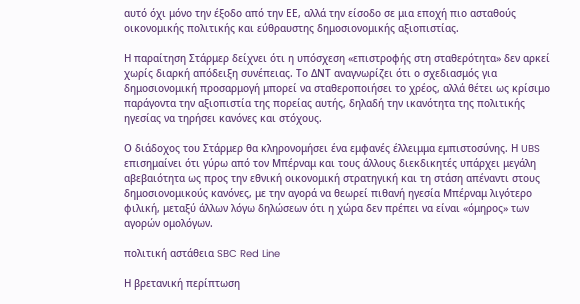αυτό όχι μόνο την έξοδο από την ΕΕ, αλλά την είσοδο σε μια εποχή πιο ασταθούς οικονομικής πολιτικής και εύθραυστης δημοσιονομικής αξιοπιστίας.

Η παραίτηση Στάρμερ δείχνει ότι η υπόσχεση «επιστροφής στη σταθερότητα» δεν αρκεί χωρίς διαρκή απόδειξη συνέπειας. Το ΔΝΤ αναγνωρίζει ότι ο σχεδιασμός για δημοσιονομική προσαρμογή μπορεί να σταθεροποιήσει το χρέος, αλλά θέτει ως κρίσιμο παράγοντα την αξιοπιστία της πορείας αυτής, δηλαδή την ικανότητα της πολιτικής ηγεσίας να τηρήσει κανόνες και στόχους.

Ο διάδοχος του Στάρμερ θα κληρονομήσει ένα εμφανές έλλειμμα εμπιστοσύνης. Η UBS επισημαίνει ότι γύρω από τον Μπέρναμ και τους άλλους διεκδικητές υπάρχει μεγάλη αβεβαιότητα ως προς την εθνική οικονομική στρατηγική και τη στάση απέναντι στους δημοσιονομικούς κανόνες, με την αγορά να θεωρεί πιθανή ηγεσία Μπέρναμ λιγότερο φιλική, μεταξύ άλλων λόγω δηλώσεων ότι η χώρα δεν πρέπει να είναι «όμηρος» των αγορών ομολόγων.

πολιτική αστάθεια SBC Red Line

Η βρετανική περίπτωση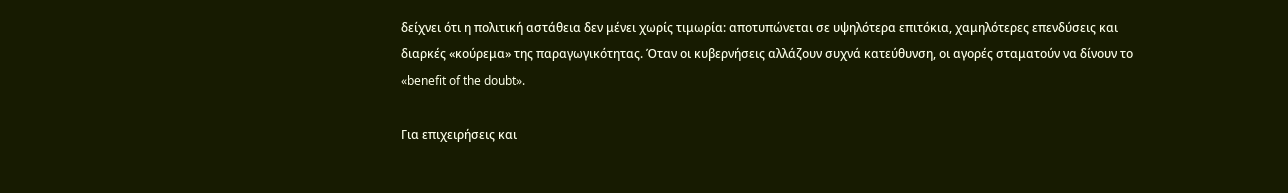δείχνει ότι η πολιτική αστάθεια δεν μένει χωρίς τιμωρία: αποτυπώνεται σε υψηλότερα επιτόκια, χαμηλότερες επενδύσεις και διαρκές «κούρεμα» της παραγωγικότητας. Όταν οι κυβερνήσεις αλλάζουν συχνά κατεύθυνση, οι αγορές σταματούν να δίνουν το «benefit of the doubt».

Για επιχειρήσεις και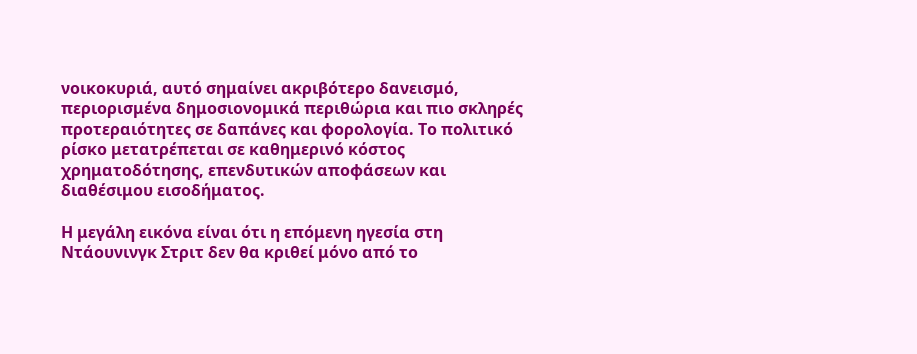νοικοκυριά, αυτό σημαίνει ακριβότερο δανεισμό, περιορισμένα δημοσιονομικά περιθώρια και πιο σκληρές προτεραιότητες σε δαπάνες και φορολογία. Το πολιτικό ρίσκο μετατρέπεται σε καθημερινό κόστος χρηματοδότησης, επενδυτικών αποφάσεων και διαθέσιμου εισοδήματος.

Η μεγάλη εικόνα είναι ότι η επόμενη ηγεσία στη Ντάουνινγκ Στριτ δεν θα κριθεί μόνο από το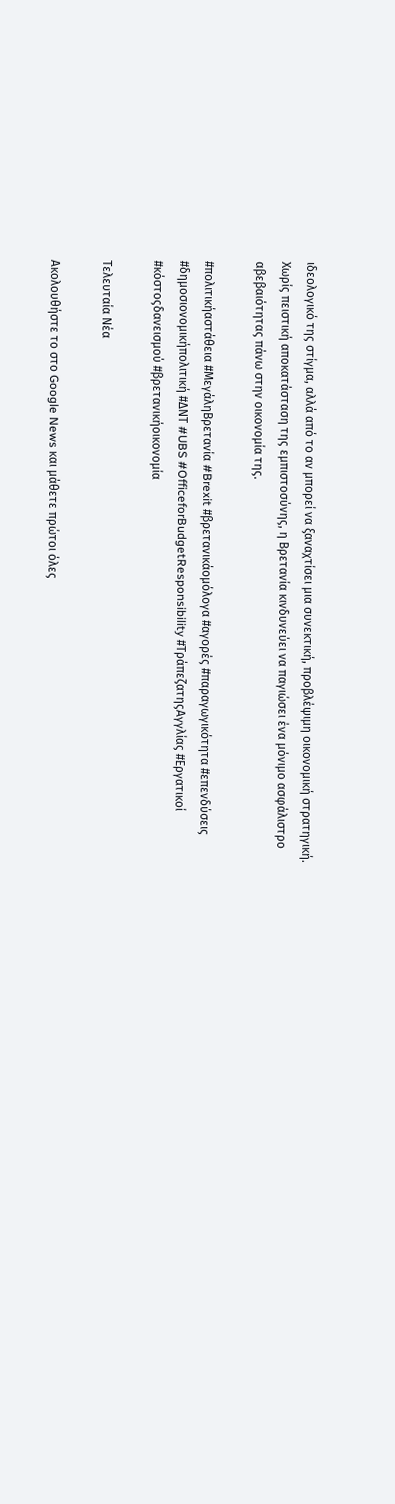ιδεολογικό της στίγμα, αλλά από το αν μπορεί να ξαναχτίσει μια συνεκτική, προβλέψιμη οικονομική στρατηγική. Χωρίς πειστική αποκατάσταση της εμπιστοσύνης, η Βρετανία κινδυνεύει να παγιώσει ένα μόνιμο ασφάλιστρο αβεβαιότητας πάνω στην οικονομία της.

#πολιτικήαστάθεια #ΜεγάληΒρετανία #Brexit #βρετανικάομόλογα #αγορές #παραγωγικότητα #επενδύσεις #δημοσιονομικήπολιτική #ΔΝΤ #UBS #OfficeforBudgetResponsibility #ΤράπεζατηςΑγγλίας #Εργατικοί #κόστοςδανεισμού #βρετανικήοικονομία

Τελευταία Νέα

Ακολουθήστε το στο Google News και μάθετε πρώτοι όλες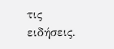τις ειδήσεις.